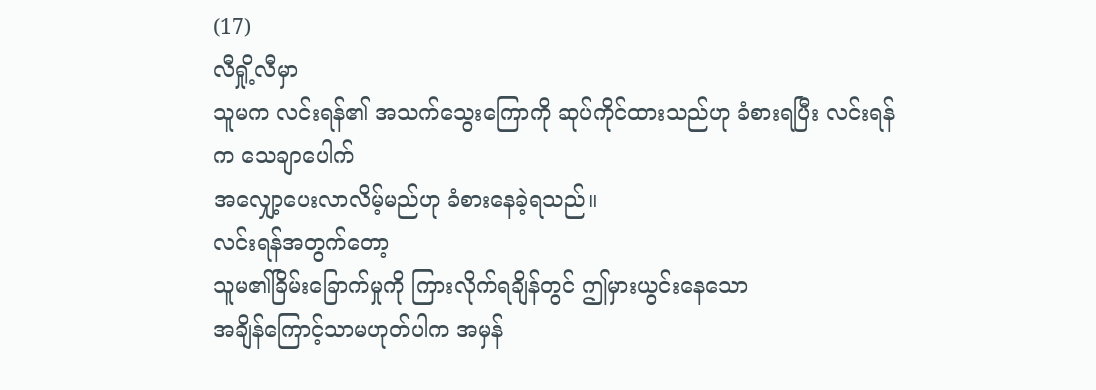(17)
လီရှို့လီမှာ
သူမက လင်းရန်၏ အသက်သွေးကြောကို ဆုပ်ကိုင်ထားသည်ဟု ခံစားရပြီး လင်းရန်က သေချာပေါက်
အလျှော့ပေးလာလိမ့်မည်ဟု ခံစားနေခဲ့ရသည်။
လင်းရန်အတွက်တော့
သူမ၏ခြိမ်းခြောက်မှုကို ကြားလိုက်ရချိန်တွင် ဤမှားယွင်းနေသော
အချိန်ကြောင့်သာမဟုတ်ပါက အမှန်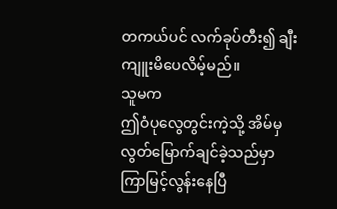တကယ်ပင် လက်ခုပ်တီး၍ ချီးကျူးမိပေလိမ့်မည်။
သူမက
ဤဝံပုလွေတွင်းကဲ့သို့ အိမ်မှ လွတ်မြောက်ချင်ခဲ့သည်မှာ ကြာမြင့်လွန်းနေပြီ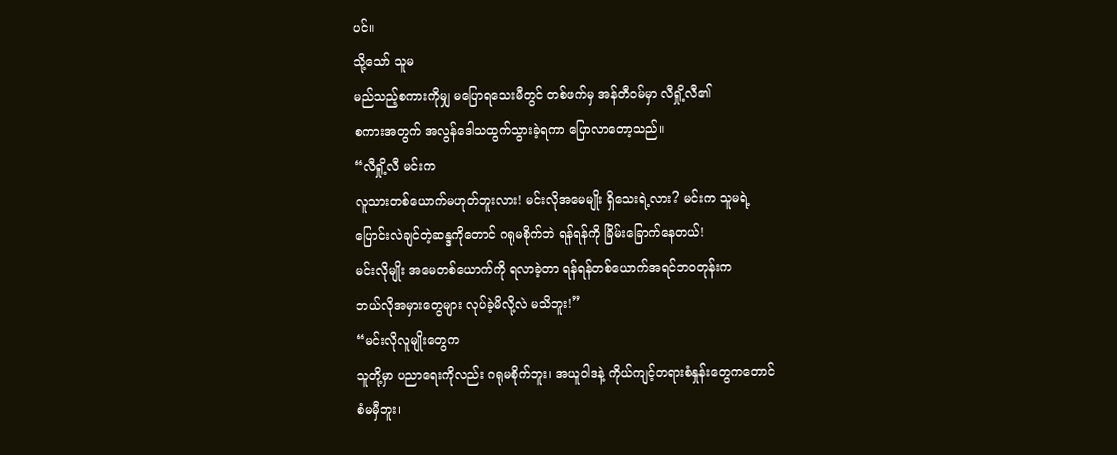ပင်။
သို့သော် သူမ
မည်သည့်စကားကိုမျှ မပြောရသေးမီတွင် တစ်ဖက်မှ အန်တီဝမ်မှာ လီရှို့လီ၏
စကားအတွက် အလွန်ဒေါသထွက်သွားခဲ့ရကာ ပြောလာတော့သည်။
“လီရှို့လီ မင်းက
လူသားတစ်ယောက်မဟုတ်ဘူးလား! မင်းလိုအမေမျိုး ရှိသေးရဲ့လား? မင်းက သူမရဲ့
ပြောင်းလဲချင်တဲ့ဆန္ဒကိုတောင် ဂရုမစိုက်ဘဲ ရန်ရန်ကို ခြိမ်းခြောက်နေတယ်!
မင်းလိုမျိုး အမေတစ်ယောက်ကို ရလာခဲ့တာ ရန်ရန်တစ်ယောက်အရင်ဘဝတုန်းက
ဘယ်လိုအမှားတွေများ လုပ်ခဲ့မိလို့လဲ မသိဘူး!”
“မင်းလိုလူမျိုးတွေက
သူတို့မှာ ပညာရေးကိုလည်း ဂရုမစိုက်ဘူး၊ အယူဝါဒနဲ့ ကိုယ်ကျင့်တရားစံနှုန်းတွေကတောင်
စံမမှီဘူး၊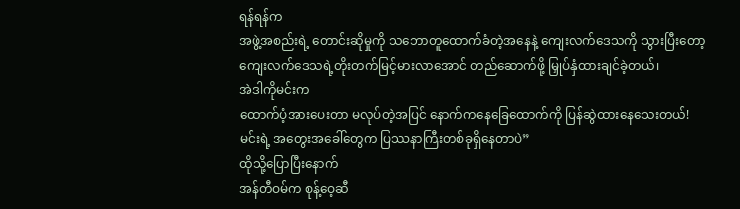ရန်ရန်က
အဖွဲ့အစည်းရဲ့ တောင်းဆိုမှုကို သဘောတူထောက်ခံတဲ့အနေနဲ့ ကျေးလက်ဒေသကို သွားပြီးတော့
ကျေးလက်ဒေသရဲ့တိုးတက်မြင့်မားလာအောင် တည်ဆောက်ဖို့ မြှုပ်နှံထားချင်ခဲ့တယ်၊
အဲဒါကိုမင်းက
ထောက်ပံ့အားပေးတာ မလုပ်တဲ့အပြင် နောက်ကနေခြေထောက်ကို ပြန်ဆွဲထားနေသေးတယ်!
မင်းရဲ့ အတွေးအခေါ်တွေက ပြဿနာကြီးတစ်ခုရှိနေတာပဲ”
ထိုသို့ပြောပြီးနောက်
အန်တီဝမ်က စုန့်ဝေ့ဆီ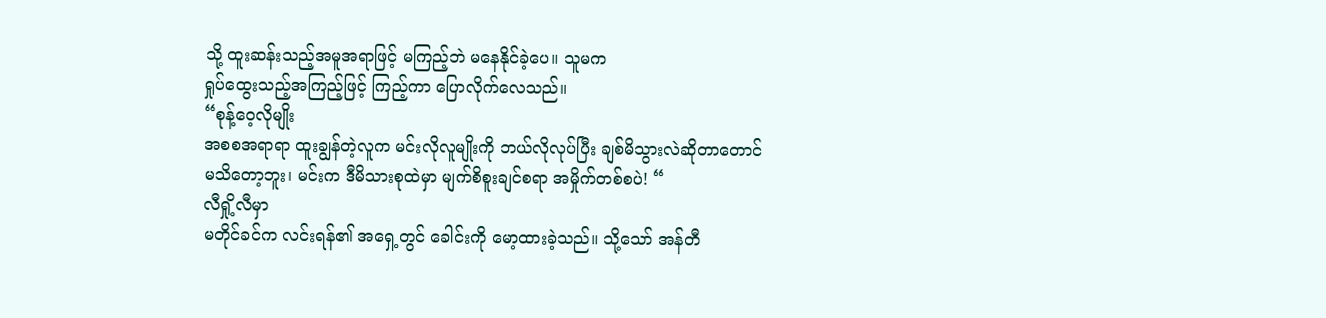သို့ ထူးဆန်းသည့်အမူအရာဖြင့် မကြည့်ဘဲ မနေနိုင်ခဲ့ပေ။ သူမက
ရှုပ်ထွေးသည့်အကြည့်ဖြင့် ကြည့်ကာ ပြောလိုက်လေသည်။
“စုန့်ဝေ့လိုမျိုး
အစစအရာရာ ထူးချွန်တဲ့လူက မင်းလိုလူမျိုးကို ဘယ်လိုလုပ်ပြီး ချစ်မိသွားလဲဆိုတာတောင်
မသိတော့ဘူး၊ မင်းက ဒီမိသားစုထဲမှာ မျက်စိစူးချင်စရာ အမှိုက်တစ်စပဲ! “
လီရှို့လီမှာ
မတိုင်ခင်က လင်းရန်၏ အရှေ့တွင် ခေါင်းကို မော့ထားခဲ့သည်။ သို့သော် အန်တီ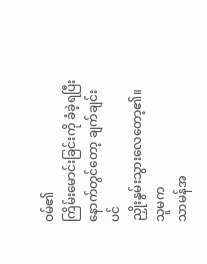ဝမ်၏
ကြိမ်းမောင်းခြင်းကို ခံခဲ့ရပြီးနောက်တွင်တော့ ချက်ချင်းပင်
ညှိုးနွမ်းသွားလေတော့၏။
သူမက
သာမန်အ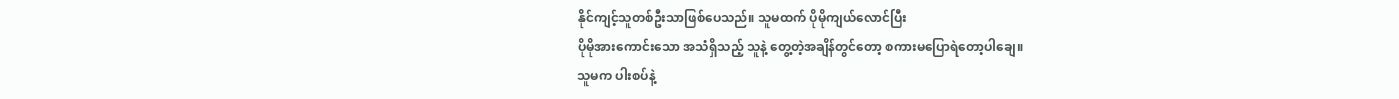နိုင်ကျင့်သူတစ်ဦးသာဖြစ်ပေသည်။ သူမထက် ပိုမိုကျယ်လောင်ပြီး
ပိုမိုအားကောင်းသော အသံရှိသည့် သူနဲ့ တွေ့တဲ့အချိန်တွင်တော့ စကားမပြောရဲတော့ပါချေ။
သူမက ပါးစပ်နဲ့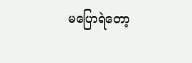မပြောရဲတော့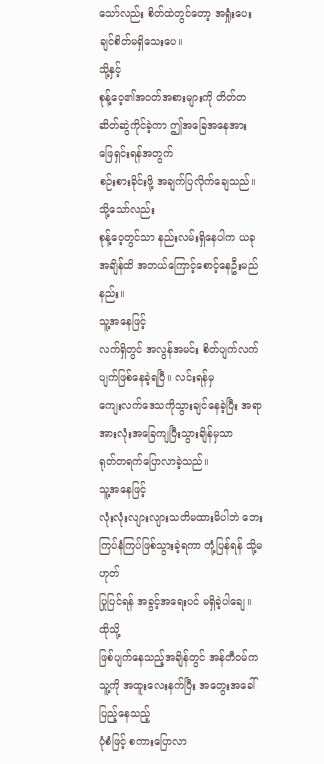သော်လည်း စိတ်ထဲတွင်တော့ အရှုံးပေးချင်စိတ်မရှိသေးပေ။
သို့နှင့်
စုန့်ဝေ့၏အဝတ်အစားများကို တိတ်တဆိတ်ဆွဲကိုင်ခဲ့ကာ ဤအခြေအနေအား ဖြေရှင်းရန်အတွက်
စဉ်းစားခိုင်းဖို့ အချက်ပြလိုက်ချေသည်။
သို့သော်လည်း
စုန့်ဝေ့တွင်သာ နည်းလမ်းရှိနေပါက ယခုအချိန်ထိ အဘယ်ကြောင့်စောင့်နေဦးမည်နည်း။
သူ့အနေဖြင့်
လက်ရှိတွင် အလွန်အမင်း စိတ်ပျက်လက်ပျက်ဖြစ်နေခဲ့ရပြီ။ လင်းရန်မှ
ကျေးလက်ဒေသကိုသွားချင်နေခဲ့ပြီး အရာအားလုံးအခြေကျပြီးသွားချိန်မှသာ
ရုတ်တရက်ပြောလာခဲ့သည်။
သူ့အနေဖြင့်
လုံးလုံးလျားလျားသတိမထားမိပါဘဲ ဘေးကြပ်နံကြပ်ဖြစ်သွားခဲ့ရကာ တုံ့ပြန်ရန် သို့မဟုတ်
ပြုပြင်ရန် အခွင့်အရေးပင် မရှိခဲ့ပါချေ။
ထိုသို့
ဖြစ်ပျက်နေသည့်အချိန်တွင် အန်တီဝမ်က သူ့ကို အထူးလေးနက်ပြီး အတွေးအခေါ်ပြည့်နေသည့်
ပုံစံဖြင့် စကားပြောလာ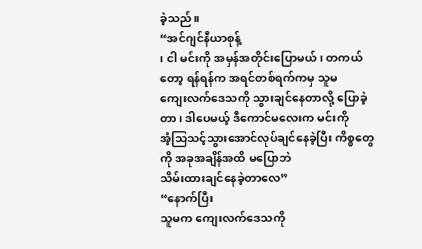ခဲ့သည်။
“အင်ဂျင်နီယာစုန့်
၊ ငါ မင်းကို အမှန်အတိုင်းပြောမယ်၊ တကယ်တော့ ရန်ရန်က အရင်တစ်ရက်ကမှ သူမ
ကျေးလက်ဒေသကို သွားချင်နေတာလို့ ပြောခဲ့တာ၊ ဒါပေမယ့် ဒီကောင်မလေးက မင်းကို
အံ့သြသင့်သွားအောင်လုပ်ချင်နေခဲ့ပြီး ကိစ္စတွေကို အခုအချိန်အထိ မပြောဘဲ
သိမ်းထားချင်နေခဲ့တာလေ”
“နောက်ပြီး
သူမက ကျေးလက်ဒေသကို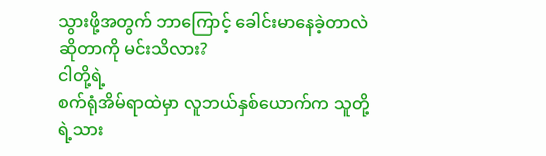သွားဖို့အတွက် ဘာကြောင့် ခေါင်းမာနေခဲ့တာလဲဆိုတာကို မင်းသိလား?
ငါတို့ရဲ့
စက်ရုံအိမ်ရာထဲမှာ လူဘယ်နှစ်ယောက်က သူတို့ရဲ့သား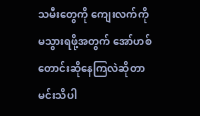သမီးတွေကို ကျေးလက်ကို
မသွားရဖို့အတွက် အော်ဟစ်တောင်းဆိုနေကြလဲဆိုတာ မင်းသိပါ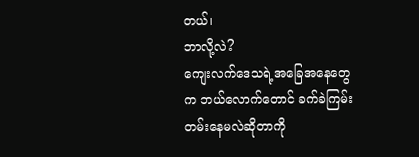တယ်၊
ဘာလို့လဲ?
ကျေးလက်ဒေသရဲ့အခြေအနေတွေက ဘယ်လောက်တောင် ခက်ခဲကြမ်းတမ်းနေမလဲဆိုတာကို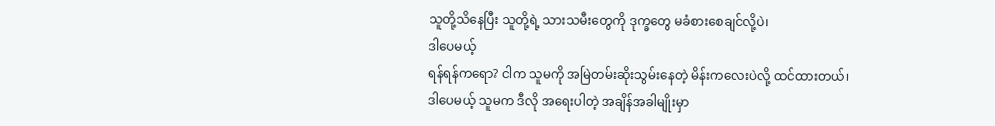သူတို့သိနေပြီး သူတို့ရဲ့ သားသမီးတွေကို ဒုက္ခတွေ မခံစားစေချင်လို့ပဲ၊
ဒါပေမယ့်
ရန်ရန်ကရော? ငါက သူမကို အမြဲတမ်းဆိုးသွမ်းနေတဲ့ မိန်းကလေးပဲလို့ ထင်ထားတယ်၊
ဒါပေမယ့် သူမက ဒီလို အရေးပါတဲ့ အချိန်အခါမျိုးမှာ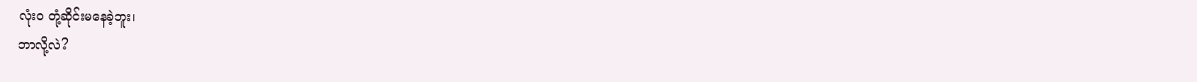လုံးဝ တုံ့ဆိုင်းမနေခဲ့ဘူး၊
ဘာလို့လဲ?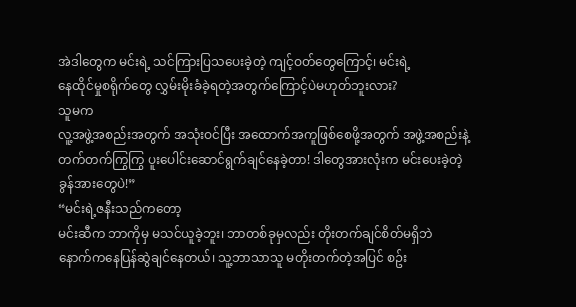အဲဒါတွေက မင်းရဲ့ သင်ကြားပြသပေးခဲ့တဲ့ ကျင့်ဝတ်တွေကြောင့်၊ မင်းရဲ့
နေထိုင်မှုစရိုက်တွေ လွှမ်းမိုးခံခဲ့ရတဲ့အတွက်ကြောင့်ပဲမဟုတ်ဘူးလား?
သူမက
လူ့အဖွဲ့အစည်းအတွက် အသုံးဝင်ပြီး အထောက်အကူဖြစ်စေဖို့အတွက် အဖွဲ့အစည်းနဲ့
တက်တက်ကြွကြွ ပူးပေါင်းဆောင်ရွက်ချင်နေခဲ့တာ! ဒါတွေအားလုံးက မင်းပေးခဲ့တဲ့
ခွန်အားတွေပဲ!”
“မင်းရဲ့ဇနီးသည်ကတော့
မင်းဆီက ဘာကိုမှ မသင်ယူခဲ့ဘူး၊ ဘာတစ်ခုမှလည်း တိုးတက်ချင်စိတ်မရှိဘဲ
နောက်ကနေပြန်ဆွဲချင်နေတယ်၊ သူ့ဘာသာသူ မတိုးတက်တဲ့အပြင် စဥ်း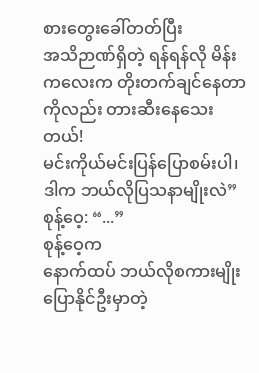စားတွေးခေါ်တတ်ပြီး
အသိဉာဏ်ရှိတဲ့ ရန်ရန်လို မိန်းကလေးက တိုးတက်ချင်နေတာကိုလည်း တားဆီးနေသေးတယ်!
မင်းကိုယ်မင်းပြန်ပြောစမ်းပါ၊ ဒါက ဘယ်လိုပြသနာမျိုးလဲ”
စုန့်ဝေ့: “...”
စုန့်ဝေ့က
နောက်ထပ် ဘယ်လိုစကားမျိုးပြောနိုင်ဦးမှာတဲ့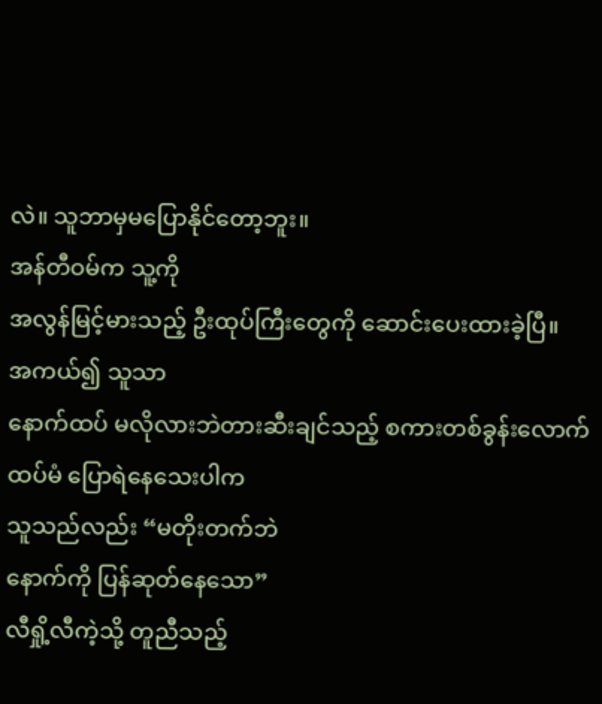လဲ။ သူဘာမှမပြောနိုင်တော့ဘူး။
အန်တီဝမ်က သူ့ကို
အလွန်မြင့်မားသည့် ဦးထုပ်ကြီးတွေကို ဆောင်းပေးထားခဲ့ပြီ။
အကယ်၍ သူသာ
နောက်ထပ် မလိုလားဘဲတားဆီးချင်သည့် စကားတစ်ခွန်းလောက် ထပ်မံ ပြောရဲနေသေးပါက
သူသည်လည်း “မတိုးတက်ဘဲ
နောက်ကို ပြန်ဆုတ်နေသော”
လီရှို့လီကဲ့သို့ တူညီသည့်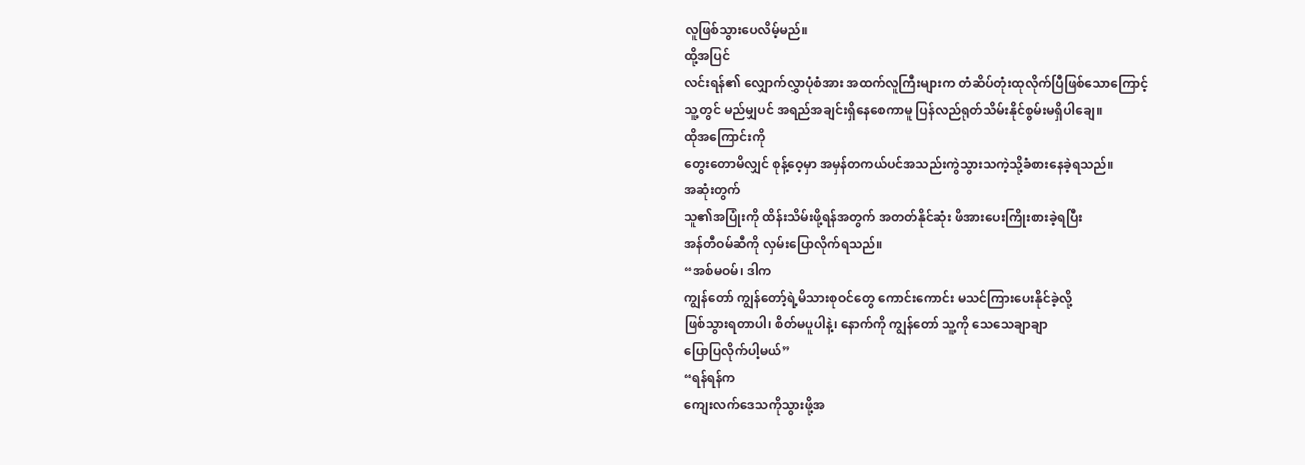လူဖြစ်သွားပေလိမ့်မည်။
ထို့အပြင်
လင်းရန်၏ လျှောက်လွှာပုံစံအား အထက်လူကြီးများက တံဆိပ်တုံးထုလိုက်ပြီဖြစ်သောကြောင့်
သူ့တွင် မည်မျှပင် အရည်အချင်းရှိနေစေကာမူ ပြန်လည်ရုတ်သိမ်းနိုင်စွမ်းမရှိပါချေ။
ထိုအကြောင်းကို
တွေးတောမိလျှင် စုန့်ဝေ့မှာ အမှန်တကယ်ပင်အသည်းကွဲသွားသကဲ့သို့ခံစားနေခဲ့ရသည်။
အဆုံးတွက်
သူ၏အပြုံးကို ထိန်းသိမ်းဖို့ရန်အတွက် အတတ်နိုင်ဆုံး ဖိအားပေးကြိုးစားခဲ့ရပြီး
အန်တီဝမ်ဆီကို လှမ်းပြောလိုက်ရသည်။
“အစ်မဝမ်၊ ဒါက
ကျွန်တော် ကျွန်တော့်ရဲ့မိသားစုဝင်တွေ ကောင်းကောင်း မသင်ကြားပေးနိုင်ခဲ့လို့
ဖြစ်သွားရတာပါ၊ စိတ်မပူပါနဲ့၊ နောက်ကို ကျွန်တော် သူ့ကို သေသေချာချာ
ပြောပြလိုက်ပါ့မယ်”
“ရန်ရန်က
ကျေးလက်ဒေသကိုသွားဖို့အ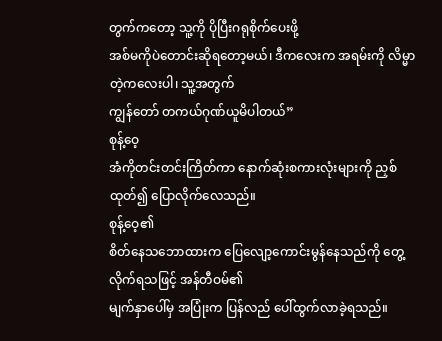တွက်ကတော့ သူ့ကို ပိုပြီးဂရုစိုက်ပေးဖို့
အစ်မကိုပဲတောင်းဆိုရတော့မယ်၊ ဒီကလေးက အရမ်းကို လိမ္မာတဲ့ကလေးပါ၊ သူ့အတွက်
ကျွန်တော် တကယ်ဂုဏ်ယူမိပါတယ်”
စုန့်ဝေ့
အံကိုတင်းတင်းကြိတ်ကာ နောက်ဆုံးစကားလုံးများကို ညှစ်ထုတ်၍ ပြောလိုက်လေသည်။
စုန့်ဝေ့၏
စိတ်နေသဘောထားက ပြေလျော့ကောင်းမွန်နေသည်ကို တွေ့လိုက်ရသဖြင့် အန်တီဝမ်၏
မျက်နှာပေါ်မှ အပြုံးက ပြန်လည် ပေါ်ထွက်လာခဲ့ရသည်။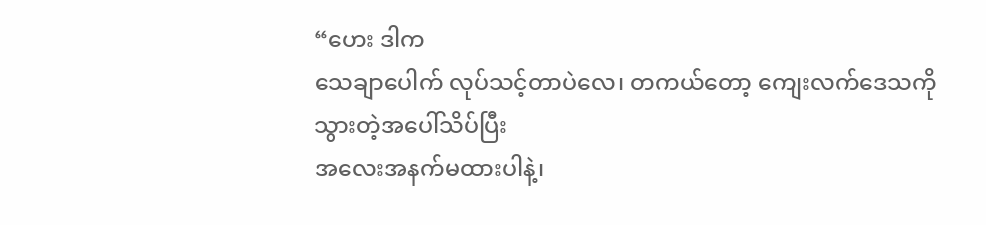“ဟေး ဒါက
သေချာပေါက် လုပ်သင့်တာပဲလေ၊ တကယ်တော့ ကျေးလက်ဒေသကို သွားတဲ့အပေါ်သိပ်ပြီး
အလေးအနက်မထားပါနဲ့၊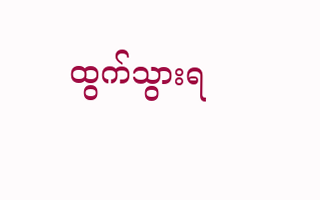ထွက်သွားရ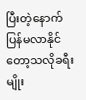ပြီးတဲ့နောက် ပြန်မလာနိုင်တော့သလိုခရီးမျိုး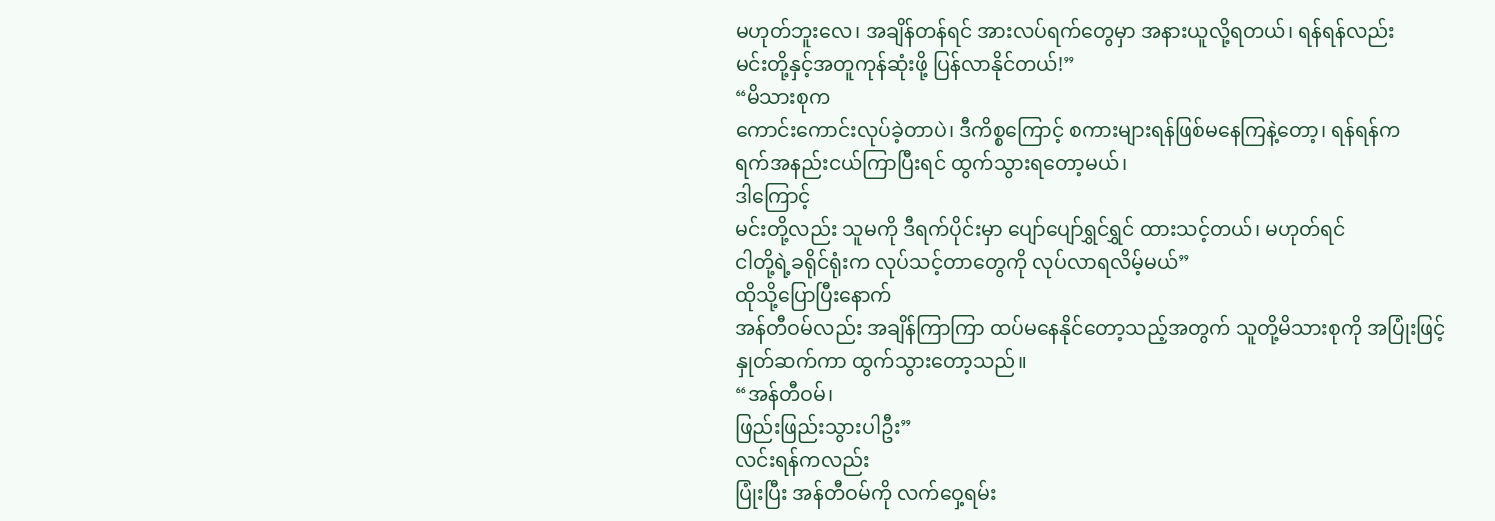မဟုတ်ဘူးလေ၊ အချိန်တန်ရင် အားလပ်ရက်တွေမှာ အနားယူလို့ရတယ်၊ ရန်ရန်လည်း
မင်းတို့နှင့်အတူကုန်ဆုံးဖို့ ပြန်လာနိုင်တယ်!”
“မိသားစုက
ကောင်းကောင်းလုပ်ခဲ့တာပဲ၊ ဒီကိစ္စကြောင့် စကားများရန်ဖြစ်မနေကြနဲ့တော့၊ ရန်ရန်က
ရက်အနည်းငယ်ကြာပြီးရင် ထွက်သွားရတော့မယ်၊
ဒါကြောင့်
မင်းတို့လည်း သူမကို ဒီရက်ပိုင်းမှာ ပျော်ပျော်ရွှင်ရွှင် ထားသင့်တယ်၊ မဟုတ်ရင်
ငါတို့ရဲ့ခရိုင်ရုံးက လုပ်သင့်တာတွေကို လုပ်လာရလိမ့်မယ်”
ထိုသို့ပြောပြီးနောက်
အန်တီဝမ်လည်း အချိန်ကြာကြာ ထပ်မနေနိုင်တော့သည့်အတွက် သူတို့မိသားစုကို အပြုံးဖြင့်
နှုတ်ဆက်ကာ ထွက်သွားတော့သည်။
“အန်တီဝမ်၊
ဖြည်းဖြည်းသွားပါဦး”
လင်းရန်ကလည်း
ပြုံးပြီး အန်တီဝမ်ကို လက်ဝှေ့ရမ်း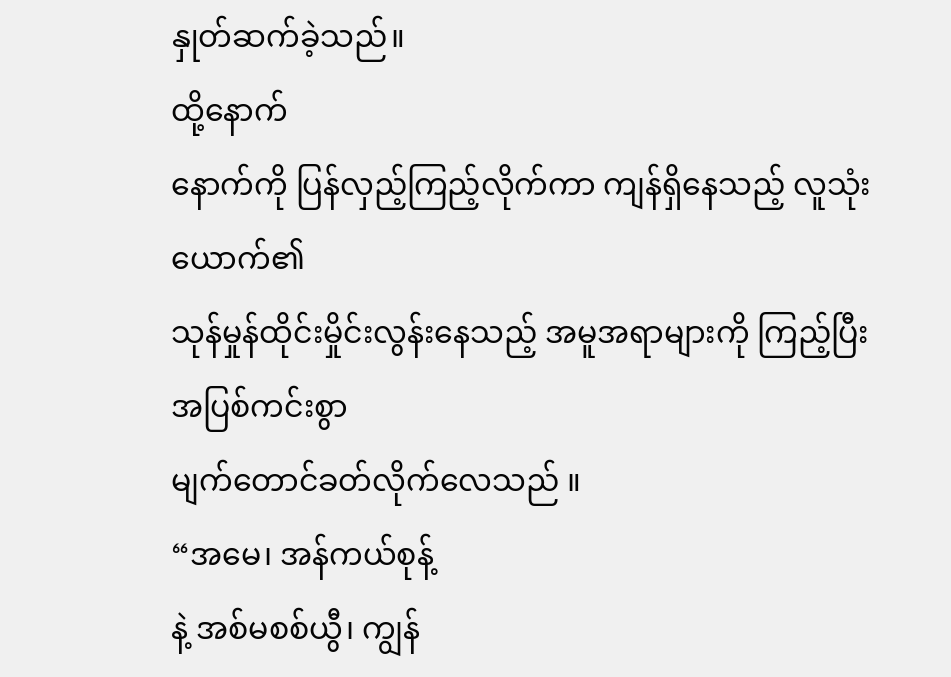နှုတ်ဆက်ခဲ့သည်။
ထို့နောက်
နောက်ကို ပြန်လှည့်ကြည့်လိုက်ကာ ကျန်ရှိနေသည့် လူသုံးယောက်၏
သုန်မှုန်ထိုင်းမှိုင်းလွန်းနေသည့် အမူအရာများကို ကြည့်ပြီး အပြစ်ကင်းစွာ
မျက်တောင်ခတ်လိုက်လေသည် ။
“အမေ၊ အန်ကယ်စုန့်
နဲ့ အစ်မစစ်ယွီ၊ ကျွန်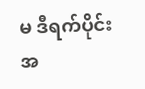မ ဒီရက်ပိုင်းအ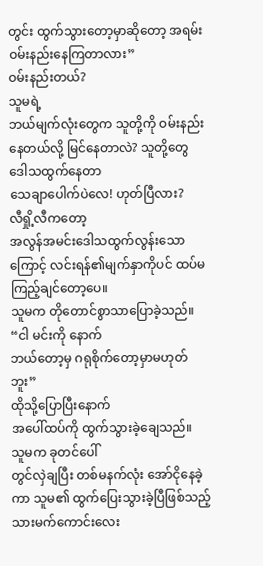တွင်း ထွက်သွားတော့မှာဆိုတော့ အရမ်း
ဝမ်းနည်းနေကြတာလား”
ဝမ်းနည်းတယ်?
သူမရဲ့
ဘယ်မျက်လုံးတွေက သူတို့ကို ဝမ်းနည်းနေတယ်လို့ မြင်နေတာလဲ? သူတို့တွေ ဒေါသထွက်နေတာ
သေချာပေါက်ပဲလေ! ဟုတ်ပြီလား?
လီရှို့လီကတော့
အလွန်အမင်းဒေါသထွက်လွန်းသောကြောင့် လင်းရန်၏မျက်နှာကိုပင် ထပ်မကြည့်ချင်တော့ပေ။
သူမက တိုတောင်စွာသာပြောခဲ့သည်။
“ငါ မင်းကို နောက်
ဘယ်တော့မှ ဂရုစိုက်တော့မှာမဟုတ်ဘူး”
ထိုသို့ပြောပြီးနောက်
အပေါ်ထပ်ကို ထွက်သွားခဲ့ချေသည်။
သူမက ခုတင်ပေါ်
တွင်လှဲချပြီး တစ်မနက်လုံး အော်ငိုနေခဲ့ကာ သူမ၏ ထွက်ပြေးသွားခဲ့ပြီဖြစ်သည့်
သားမက်ကောင်းလေး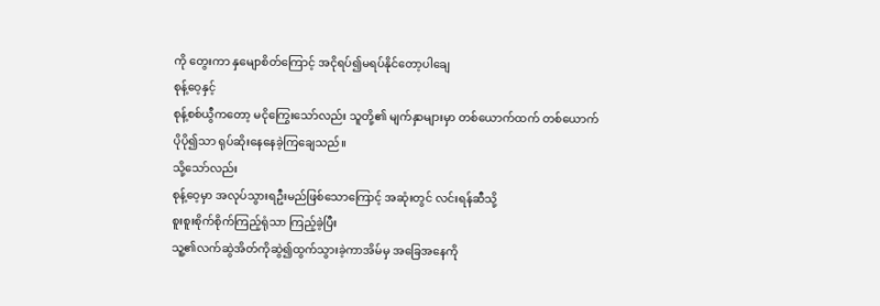ကို တွေးကာ နှမျောစိတ်ကြောင့် အငိုရပ်၍မရပ်နိုင်တော့ပါချေ
စုန့်ဝေ့နှင့်
စုန့်စစ်ယွီကတော့ မငိုကြွေးသော်လည်း သူတို့၏ မျက်နှာများမှာ တစ်ယောက်ထက် တစ်ယောက်
ပိုပို၍သာ ရုပ်ဆိုးနေနေခဲ့ကြချေသည်။
သို့သော်လည်း
စုန့်ဝေ့မှာ အလုပ်သွားရဦးမည်ဖြစ်သောကြောင့် အဆုံးတွင် လင်းရန်ဆီသို့
စူးစူးစိုက်စိုက်ကြည့်ရုံသာ ကြည့်ခဲ့ပြီး
သူ့၏လက်ဆွဲအိတ်ကိုဆွဲ၍ထွက်သွားခဲ့ကာအိမ်မှ အခြေအနေကို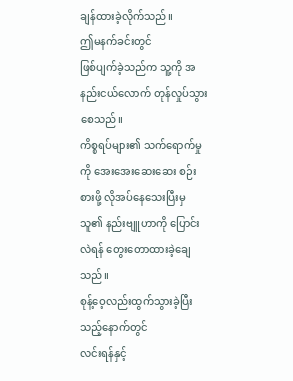ချန်ထားခဲ့လိုက်သည်။
ဤမနက်ခင်းတွင်
ဖြစ်ပျက်ခဲ့သည်က သူ့ကို အနည်းငယ်လောက် တုန်လှုပ်သွားစေသည်။
ကိစ္စရပ်များ၏ သက်ရောက်မှုကို အေးအေးဆေးဆေး စဉ်းစားဖို့ လိုအပ်နေသေးပြီးမှ
သူ၏ နည်းဗျူဟာကို ပြောင်းလဲရန် တွေးတောထားခဲ့ချေသည်။
စုန့်ဝေ့လည်းထွက်သွားခဲ့ပြီးသည့်နောက်တွင်
လင်းရန်နှင့်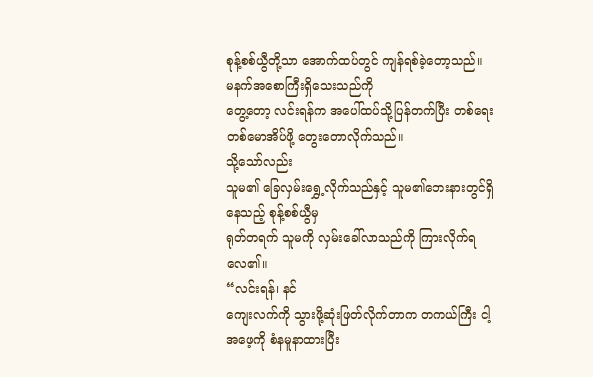စုန့်စစ်ယွီတို့သာ အောက်ထပ်တွင် ကျန်ရစ်ခဲ့တော့သည်။
မနက်အစောကြီးရှိသေးသည်ကို
တွေ့တော့ လင်းရန်က အပေါ်ထပ်သို့ပြန်တက်ပြီး တစ်ရေးတစ်မောအိပ်ဖို့ တွေးတောလိုက်သည်။
သို့သော်လည်း
သူမ၏ ခြေလှမ်းရွှေ့လိုက်သည်နှင့် သူမ၏ဘေးနားတွင်ရှိနေသည့် စုန့်စစ်ယွီမှ
ရုတ်တရက် သူမကို လှမ်းခေါ်လာသည်ကို ကြားလိုက်ရလေ၏။
“လင်းရန်၊ နင်
ကျေးလက်ကို သွားဖို့ဆုံးဖြတ်လိုက်တာက တကယ်ကြီး ငါ့အဖေ့ကို စံနမူနာထားပြီး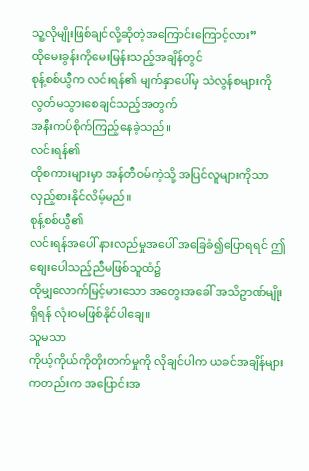သူ့လိုမျိုးဖြစ်ချင်လို့ဆိုတဲ့အကြောင်းကြောင့်လား”
ထိုမေးခွန်းကိုမေးမြန်းသည့်အချိန်တွင်
စုန့်စစ်ယွီက လင်းရန်၏ မျက်နှာပေါ်မှ သဲလွန်စများကို လွတ်မသွားစေချင်သည့်အတွက်
အနီးကပ်စိုက်ကြည့်နေခဲ့သည်။
လင်းရန်၏
ထိုစကားများမှာ အန်တီဝမ်ကဲ့သို့ အပြင်လူများကိုသာ လှည့်စားနိုင်လိမ့်မည်။
စုန့်စစ်ယွီ၏
လင်းရန်အပေါ် နားလည်မှုအပေါ် အခြေခံ၍ပြောရရင် ဤစျေးပေါသည့်ညီမဖြစ်သူထံ၌
ထိုမျှလောက်မြင့်မားသော အတွေးအခေါ် အသိဥာဏ်မျိုးရှိရန် လုံးဝမဖြစ်နိုင်ပါချေ။
သူမသာ
ကိုယ့်ကိုယ်ကိုတိုးတက်မှုကို လိုချင်ပါက ယခင်အချိန်များကတည်းက အပြောင်းအ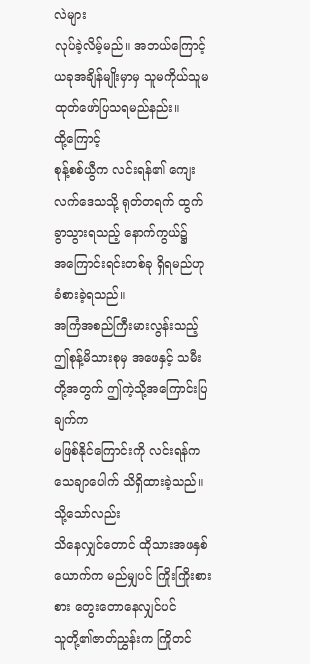လဲများ
လုပ်ခဲ့လိမ့်မည်။ အဘယ်ကြောင့် ယခုအချိန်မျိုးမှာမှ သူမကိုယ်သူမ
ထုတ်ဖော်ပြသရမည်နည်း။
ထို့ကြောင့်
စုန့်စစ်ယွီက လင်းရန်၏ ကျေးလက်ဒေသသို့ ရုတ်တရက် ထွက်ခွာသွားရသည့် နောက်ကွယ်၌
အကြောင်းရင်းတစ်ခု ရှိရမည်ဟု ခံစားခဲ့ရသည်။
အကြံအစည်ကြီးမားလွန်းသည့်
ဤစုန့်မိသားစုမှ အဖေနှင့် သမီးတို့အတွက် ဤကဲ့သို့အကြောင်းပြချက်က
မဖြစ်နိုင်ကြောင်းကို လင်းရန်က သေချာပေါက် သိရှိထားခဲ့သည်။
သို့သော်လည်း
သိနေလျှင်တောင် ထိုသားအဖနှစ်ယောက်က မည်မျှပင် ကြိုးကြိုးစားစား တွေးတောနေလျှင်ပင်
သူတို့၏ဇာတ်ညွှန်းက ကြိုတင်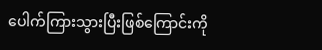ပေါက်ကြားသွားပြီးဖြစ်ကြောင်းကို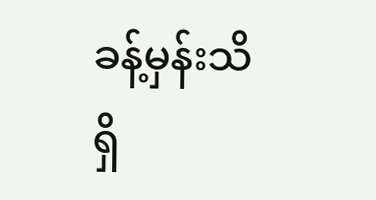ခန့်မှန်းသိရှိ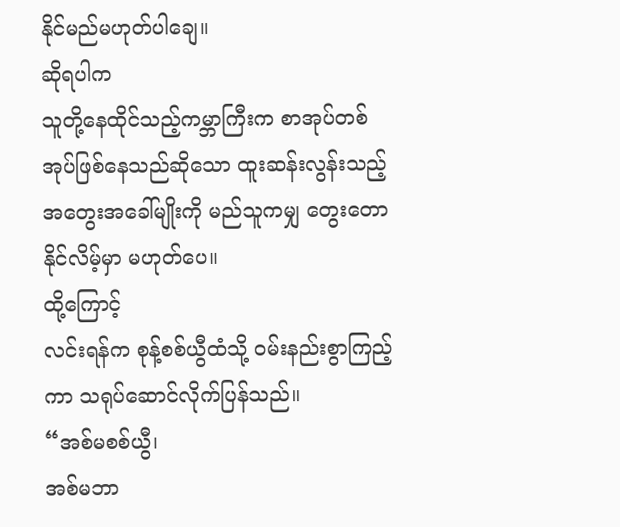နိုင်မည်မဟုတ်ပါချေ။
ဆိုရပါက
သူတို့နေထိုင်သည့်ကမ္ဘာကြီးက စာအုပ်တစ်အုပ်ဖြစ်နေသည်ဆိုသော ထူးဆန်းလွန်းသည့်
အတွေးအခေါ်မျိုးကို မည်သူကမျှ တွေးတောနိုင်လိမ့်မှာ မဟုတ်ပေ။
ထို့ကြောင့်
လင်းရန်က စုန့်စစ်ယွီထံသို့ ဝမ်းနည်းစွာကြည့်ကာ သရုပ်ဆောင်လိုက်ပြန်သည်။
“အစ်မစစ်ယွီ၊
အစ်မဘာ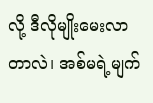လို့ ဒီလိုမျိုးမေးလာတာလဲ၊ အစ်မရဲ့မျက်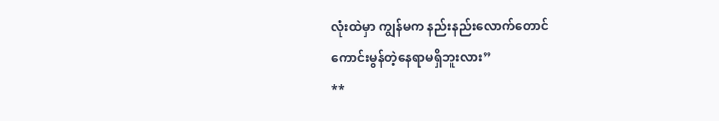လုံးထဲမှာ ကျွန်မက နည်းနည်းလောက်တောင်
ကောင်းမွန်တဲ့နေရာမရှိဘူးလား”
**